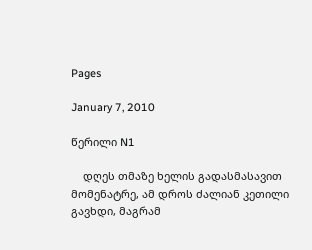Pages

January 7, 2010

წერილი N1

    დღეს თმაზე ხელის გადასმასავით მომენატრე, ამ დროს ძალიან კეთილი გავხდი, მაგრამ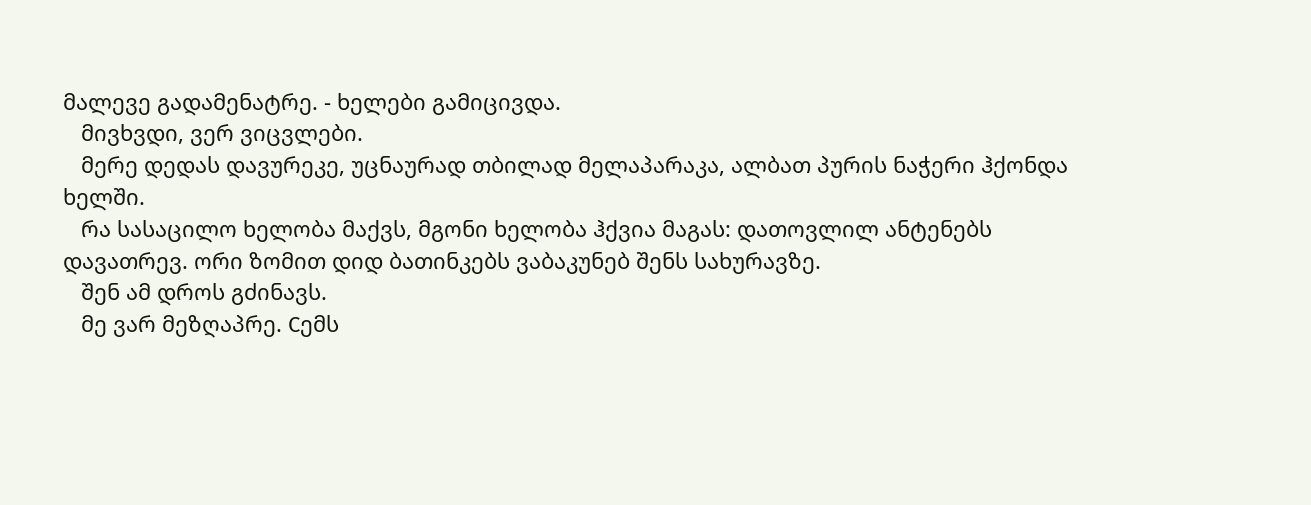მალევე გადამენატრე. - ხელები გამიცივდა.
   მივხვდი, ვერ ვიცვლები.
   მერე დედას დავურეკე, უცნაურად თბილად მელაპარაკა, ალბათ პურის ნაჭერი ჰქონდა ხელში.
   რა სასაცილო ხელობა მაქვს, მგონი ხელობა ჰქვია მაგას: დათოვლილ ანტენებს დავათრევ. ორი ზომით დიდ ბათინკებს ვაბაკუნებ შენს სახურავზე.
   შენ ამ დროს გძინავს.
   მე ვარ მეზღაპრე. Сემს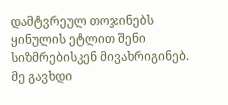დამტვრეულ თოჯინებს ყინულის ეტლით შენი სიზმრებისკენ მივახრიგინებ. მე გავხდი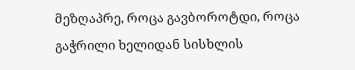მეზღაპრე, როცა გავბოროტდი, როცა გაჭრილი ხელიდან სისხლის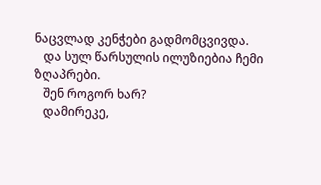ნაცვლად კენჭები გადმომცვივდა.
   და სულ წარსულის ილუზიებია ჩემი ზღაპრები.
   შენ როგორ ხარ?
   დამირეკე,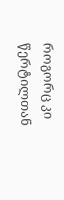როგორც კი წერტილთან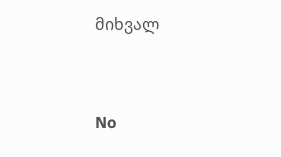მიხვალ


No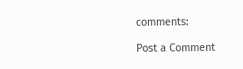comments:

Post a Comment